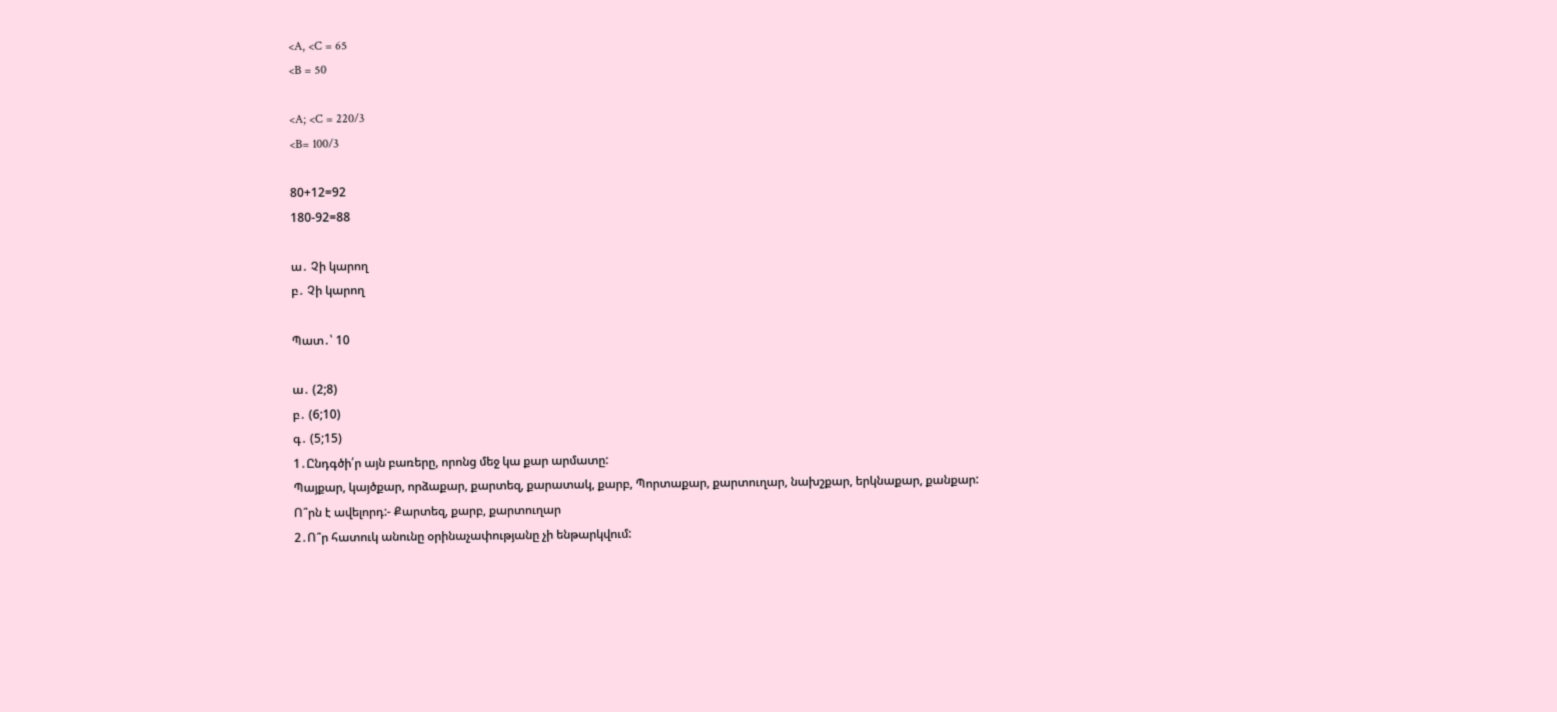<A, <C = 65
<B = 50

<A; <C = 220/3
<B= 100/3

80+12=92
180-92=88

ա․ Չի կարող
բ․ Չի կարող

Պատ․՝ 10

ա․ (2;8)
բ․ (6;10)
գ․ (5;15)
1․Ընդգծի՛ր այն բառերը, որոնց մեջ կա քար արմատը:
Պայքար, կայծքար, որձաքար, քարտեզ, քարատակ, քարբ, Պորտաքար, քարտուղար, նախշքար, երկնաքար, քանքար:
Ո՞րն է ավելորդ:- Քարտեզ, քարբ, քարտուղար
2․Ո՞ր հատուկ անունը օրինաչափությանը չի ենթարկվում: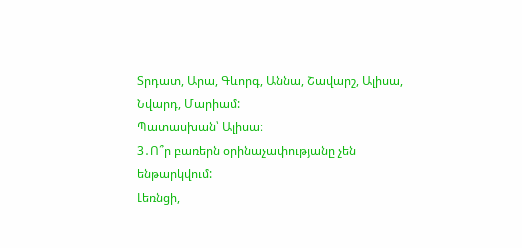Տրդատ, Արա, Գևորգ, Աննա, Շավարշ, Ալիսա, Նվարդ, Մարիամ:
Պատասխան՝ Ալիսա։
3․Ո՞ր բառերն օրինաչափությանը չեն ենթարկվում:
Լեռնցի,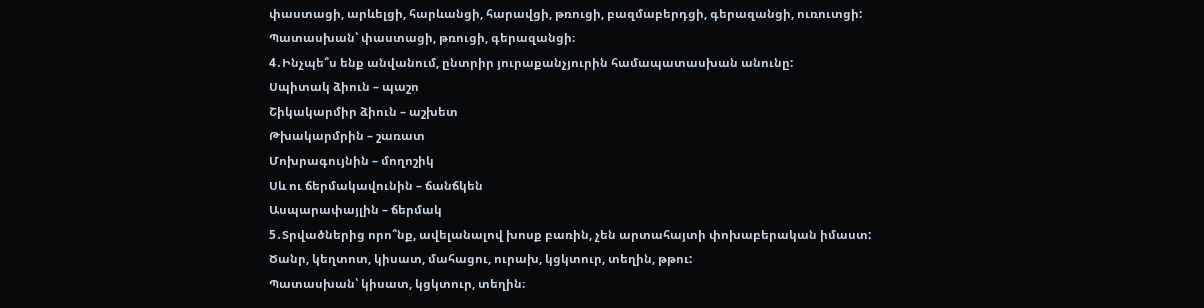փաստացի, արևելցի, հարևանցի, հարավցի, թռուցի, բազմաբերդցի, գերազանցի, ուռուտցի:
Պատասխան՝ փաստացի, թռուցի, գերազանցի։
4․Ինչպե՞ս ենք անվանում, ընտրիր յուրաքանչյուրին համապատասխան անունը:
Սպիտակ ձիուն – պաշո
Շիկակարմիր ձիուն – աշխետ
Թխակարմրին – շառատ
Մոխրագույնին – մողոշիկ
Սև ու ճերմակավունին – ճանճկեն
Ասպարափայլին – ճերմակ
5․Տրվածներից որո՞նք, ավելանալով խոսք բառին, չեն արտահայտի փոխաբերական իմաստ:
Ծանր, կեղտոտ, կիսատ, մահացու, ուրախ, կցկտուր, տեղին, թթու:
Պատասխան՝ կիսատ, կցկտուր, տեղին։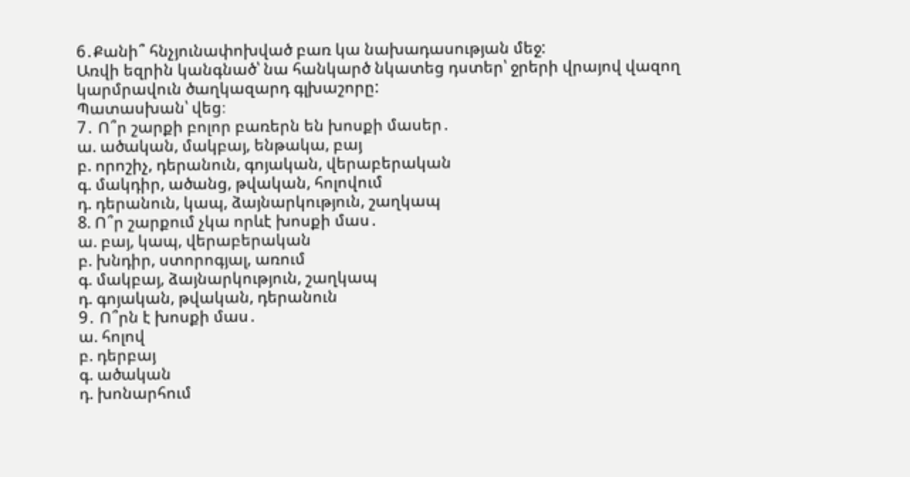6․Քանի՞ հնչյունափոխված բառ կա նախադասության մեջ:
Առվի եզրին կանգնած՝ նա հանկարծ նկատեց դստեր՝ ջրերի վրայով վազող կարմրավուն ծաղկազարդ գլխաշորը:
Պատասխան՝ վեց։
7․ Ո՞ր շարքի բոլոր բառերն են խոսքի մասեր․
ա. ածական, մակբայ, ենթակա, բայ
բ. որոշիչ, դերանուն, գոյական, վերաբերական
գ. մակդիր, ածանց, թվական, հոլովում
դ. դերանուն, կապ, ձայնարկություն, շաղկապ
8. Ո՞ր շարքում չկա որևէ խոսքի մաս․
ա. բայ, կապ, վերաբերական
բ. խնդիր, ստորոգյալ, առում
գ. մակբայ, ձայնարկություն, շաղկապ
դ. գոյական, թվական, դերանուն
9․ Ո՞րն է խոսքի մաս․
ա. հոլով
բ. դերբայ
գ. ածական
դ. խոնարհում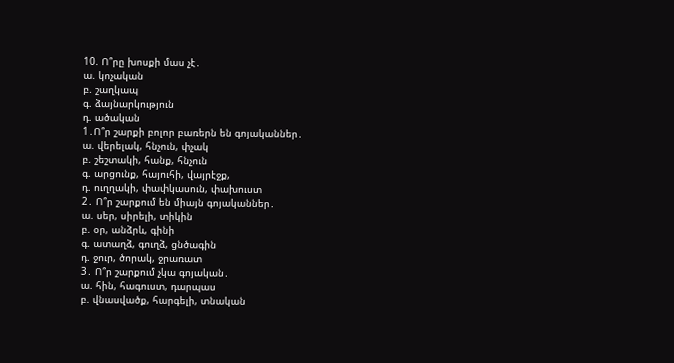10. Ո՞րը խոսքի մաս չէ․
ա. կոչական
բ. շաղկապ
գ. ձայնարկություն
դ. ածական
1․Ո՞ր շարքի բոլոր բառերն են գոյականներ․
ա. վերելակ, հնչուն, փչակ
բ. շեշտակի, հանք, հնչուն
գ. արցունք, հայուհի, վայրէջք,
դ. ուղղակի, փափկասուն, փախուստ
2․ Ո՞ր շարքում են միայն գոյականներ․
ա. սեր, սիրելի, տիկին
բ. օր, անձրև, գինի
գ. ատաղձ, գուղձ, ցնծագին
դ. ջուր, ծորակ, ջրառատ
3․ Ո՞ր շարքում չկա գոյական․
ա. հին, հագուստ, դարպաս
բ. վնասվածք, հարգելի, տնական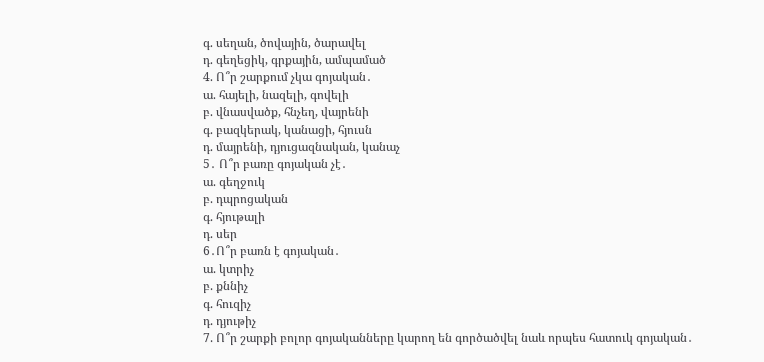գ. սեղան, ծովային, ծարավել
դ. գեղեցիկ, գրքային, ամպամած
4. Ո՞ր շարքում չկա գոյական․
ա. հայելի, նազելի, գովելի
բ. վնասվածք, հնչեղ, վայրենի
գ. բազկերակ, կանացի, հյուսն
դ. մայրենի, դյուցազնական, կանաչ
5․ Ո՞ր բառը գոյական չէ․
ա. գեղջուկ
բ. դպրոցական
գ. հյութալի
դ. սեր
6․Ո՞ր բառն է գոյական․
ա. կտրիչ
բ. քննիչ
գ. հուզիչ
դ. դյութիչ
7. Ո՞ր շարքի բոլոր գոյականները կարող են գործածվել նաև որպես հատուկ գոյական․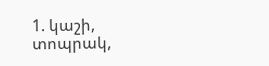1. կաշի, տոպրակ,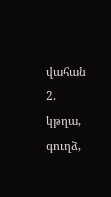վահան
2. կթղա, գուղձ,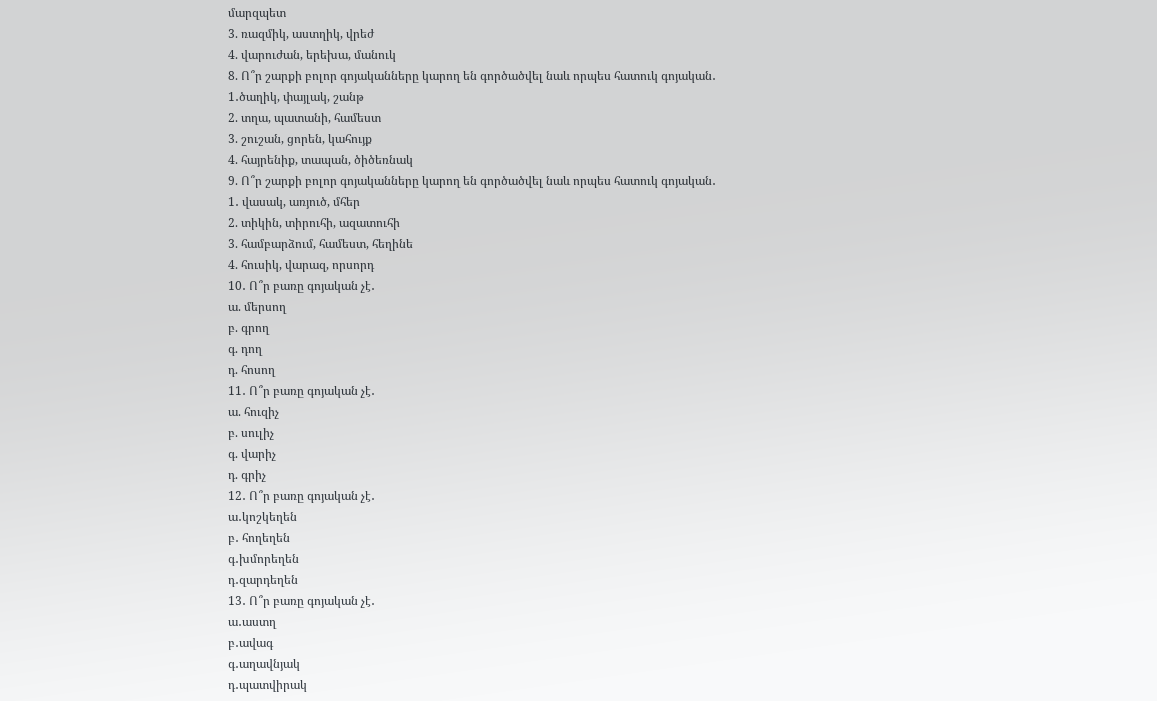մարզպետ
3. ռազմիկ, աստղիկ, վրեժ
4. վարուժան, երեխա, մանուկ
8. Ո՞ր շարքի բոլոր գոյականները կարող են գործածվել նաև որպես հատուկ գոյական․
1․ծաղիկ, փայլակ, շանթ
2. տղա, պատանի, համեստ
3. շուշան, ցորեն, կահույք
4. հայրենիք, տապան, ծիծեռնակ
9. Ո՞ր շարքի բոլոր գոյականները կարող են գործածվել նաև որպես հատուկ գոյական․
1․ վասակ, առյուծ, մհեր
2. տիկին, տիրուհի, ազատուհի
3. համբարձում, համեստ, հեղինե
4. հուսիկ, վարազ, որսորդ
10․ Ո՞ր բառը գոյական չէ․
ա. մերսող
բ. գրող
գ. դող
դ. հոսող
11․ Ո՞ր բառը գոյական չէ․
ա. հուզիչ
բ. սուլիչ
գ. վարիչ
դ. գրիչ
12․ Ո՞ր բառը գոյական չէ․
ա․կոշկեղեն
բ․ հողեղեն
գ․խմորեղեն
դ․զարդեղեն
13․ Ո՞ր բառը գոյական չէ․
ա․աստղ
բ․ավագ
գ․աղավնյակ
դ․պատվիրակ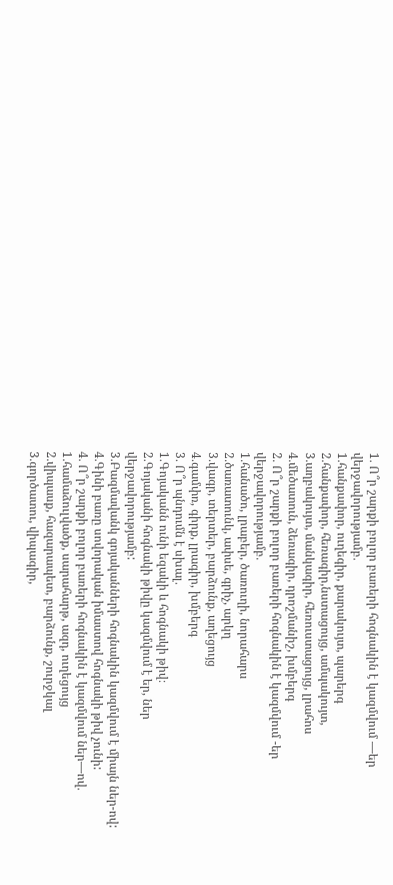1․ Ո՞ր շարքի բոլոր բառերի հոգնակին է կազմվում —եր վերջավորությամբ․
1․հանքափոր, ուղեգիր, քարակույտ, պարերգ
2․հանքափոր, հեռագիր,նստացույց, ամպակույտ,
3․աղբակույտ, մանկագիր, հեռուստացույց, լրահոս
4․մեծատուն, ձեռագիր, դրոշմանիշ, խմբերգ
2․ Ո՞ր շարքի բոլոր բառերի հոգնակին է կազմվում -եր վերջավորությամբ․
1․հանածո, լրաբեր, ծառուղի, նորահարս
2․ծառատունկ, ափսե, գրիչ, արկղ
3․վագր, տերտեր, բարձունք, աղեցույց
4․գամփռ, գիրք, լրագիր, խմբերգ
3․ Ո՞ր պնդումն է սխալ․
1․Գոյականն ունի եզակի և հոգնակի թիվ։
2․Գոյականի հոգնակի թիվը կազմվում է եր, ներ վերջավորությամբ:
3․Բազմավանկ գոյականների հոգնակին կազմվում է միայն ներ-ով:
4․Գինի բառը սովորական իմաստով հոգնակի թիվ չունի:
4․ Ո՞ր շարքի բոլոր բառերի հոգնակին է կազմվում ներ—ով․
1․համաձուլվածք, սարահարթ, ազդ, ուղեցույց
2․վիպասք, հազարապետ, բարձունք, շուրջկալ
3․գործատու, վիպագիր,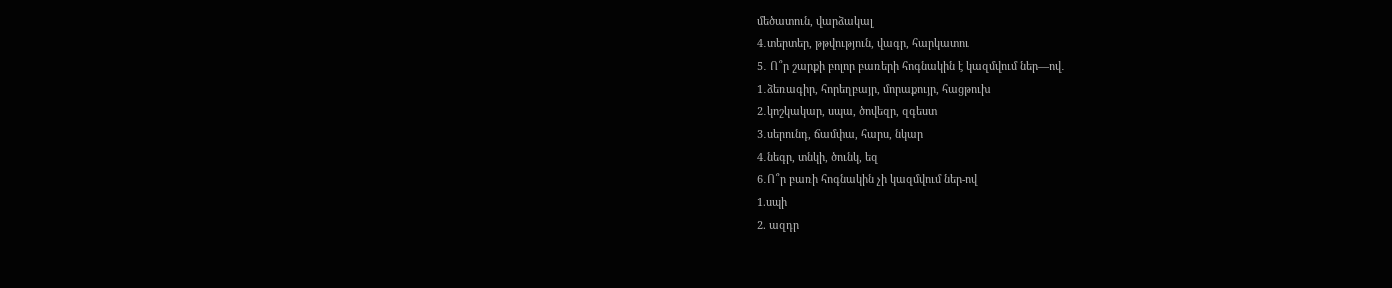մեծատուն, վարձակալ
4․տերտեր, թթվություն, վագր, հարկատու
5․ Ո՞ր շարքի բոլոր բառերի հոգնակին է կազմվում ներ—ով․
1․ձեռագիր, հորեղբայր, մորաքույր, հացթուխ
2․կոշկակար, սպա, ծովեզր, զգեստ
3․սերունդ, ճամփա, հարս, նկար
4․նեգր, տնկի, ծունկ, եզ
6․Ո՞ր բառի հոգնակին չի կազմվում ներ-ով
1.սպի
2. ազդր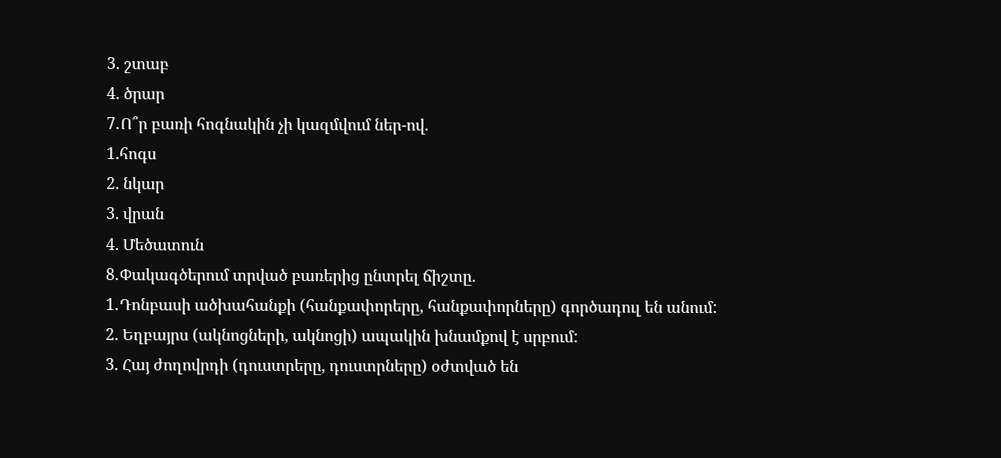3. շտաբ
4. ծրար
7․Ո՞ր բառի հոգնակին չի կազմվում ներ-ով․
1.հոգս
2. նկար
3. վրան
4. Մեծատուն
8․Փակագծերում տրված բառերից ընտրել ճիշտը․
1․Դոնբասի ածխահանքի (հանքափորերը, հանքափորները) գործադուլ են անում:
2. Եղբայրս (ակնոցների, ակնոցի) ապակին խնամքով է սրբում:
3. Հայ ժողովրդի (դուստրերը, դուստրները) օժտված են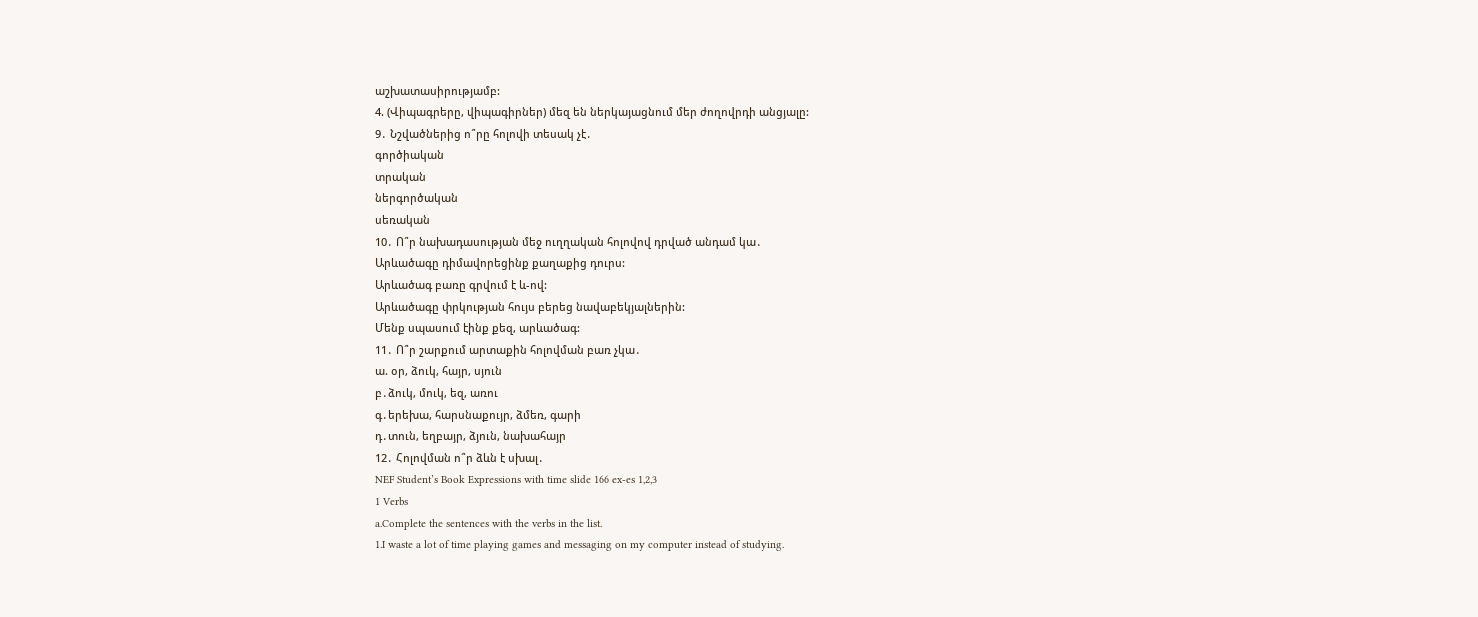աշխատասիրությամբ:
4. (Վիպագրերը, վիպագիրներ) մեզ են ներկայացնում մեր ժողովրդի անցյալը:
9․ Նշվածներից ո՞րը հոլովի տեսակ չէ․
գործիական
տրական
ներգործական
սեռական
10․ Ո՞ր նախադասության մեջ ուղղական հոլովով դրված անդամ կա․
Արևածագը դիմավորեցինք քաղաքից դուրս:
Արևածագ բառը գրվում է և-ով:
Արևածագը փրկության հույս բերեց նավաբեկյալներին:
Մենք սպասում էինք քեզ, արևածագ:
11․ Ո՞ր շարքում արտաքին հոլովման բառ չկա․
ա. օր, ձուկ, հայր, սյուն
բ․ձուկ, մուկ, եզ, առու
գ․երեխա, հարսնաքույր, ձմեռ, գարի
դ․տուն, եղբայր, ձյուն, նախահայր
12․ Հոլովման ո՞ր ձևն է սխալ․
NEF Student’s Book Expressions with time slide 166 ex-es 1,2,3
1 Verbs
a.Complete the sentences with the verbs in the list.
1.I waste a lot of time playing games and messaging on my computer instead of studying.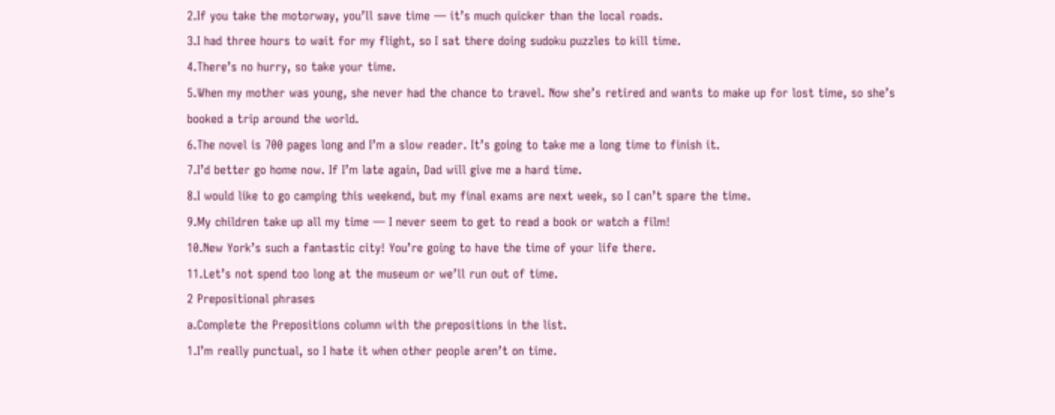2.If you take the motorway, you’ll save time — it’s much quicker than the local roads.
3.I had three hours to wait for my flight, so I sat there doing sudoku puzzles to kill time.
4.There’s no hurry, so take your time.
5.When my mother was young, she never had the chance to travel. Now she’s retired and wants to make up for lost time, so she’s booked a trip around the world.
6.The novel is 700 pages long and I’m a slow reader. It’s going to take me a long time to finish it.
7.I’d better go home now. If I’m late again, Dad will give me a hard time.
8.I would like to go camping this weekend, but my final exams are next week, so I can’t spare the time.
9.My children take up all my time — I never seem to get to read a book or watch a film!
10.New York’s such a fantastic city! You’re going to have the time of your life there.
11.Let’s not spend too long at the museum or we’ll run out of time.
2 Prepositional phrases
a.Complete the Prepositions column with the prepositions in the list.
1.I’m really punctual, so I hate it when other people aren’t on time.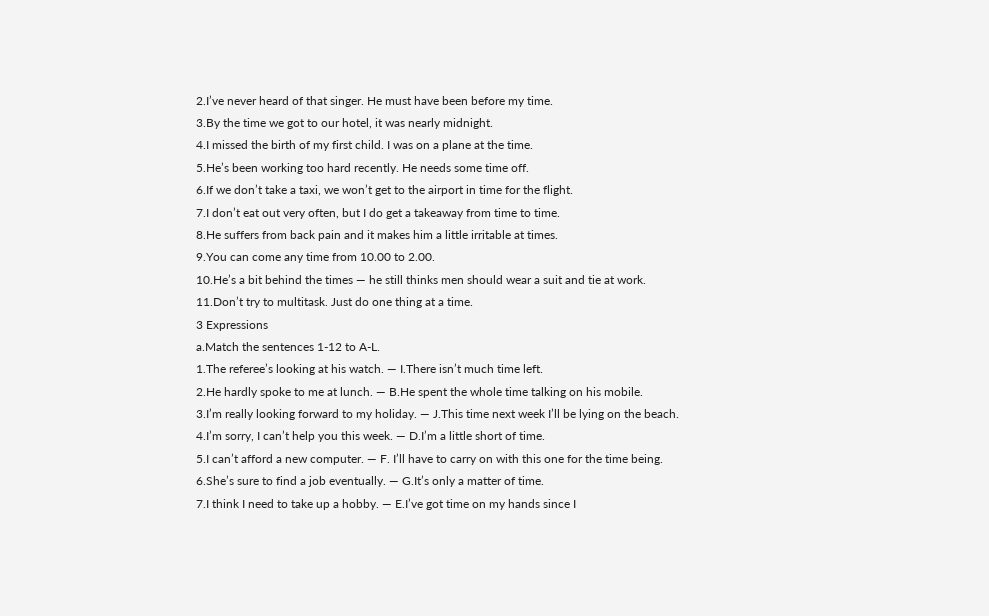2.I’ve never heard of that singer. He must have been before my time.
3.By the time we got to our hotel, it was nearly midnight.
4.I missed the birth of my first child. I was on a plane at the time.
5.He’s been working too hard recently. He needs some time off.
6.If we don’t take a taxi, we won’t get to the airport in time for the flight.
7.I don’t eat out very often, but I do get a takeaway from time to time.
8.He suffers from back pain and it makes him a little irritable at times.
9.You can come any time from 10.00 to 2.00.
10.He’s a bit behind the times — he still thinks men should wear a suit and tie at work.
11.Don’t try to multitask. Just do one thing at a time.
3 Expressions
a.Match the sentences 1-12 to A-L.
1.The referee’s looking at his watch. — I.There isn’t much time left.
2.He hardly spoke to me at lunch. — B.He spent the whole time talking on his mobile.
3.I’m really looking forward to my holiday. — J.This time next week I’ll be lying on the beach.
4.I’m sorry, I can’t help you this week. — D.I’m a little short of time.
5.I can’t afford a new computer. — F. I’ll have to carry on with this one for the time being.
6.She’s sure to find a job eventually. — G.It’s only a matter of time.
7.I think I need to take up a hobby. — E.I’ve got time on my hands since I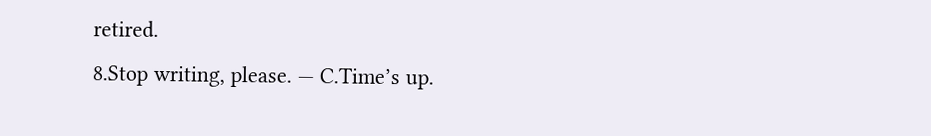retired.
8.Stop writing, please. — C.Time’s up.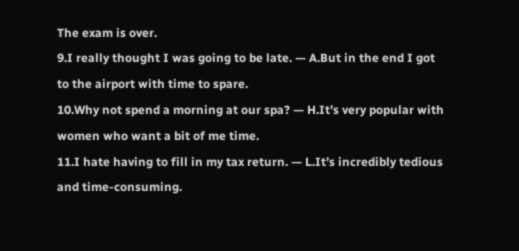The exam is over.
9.I really thought I was going to be late. — A.But in the end I got to the airport with time to spare.
10.Why not spend a morning at our spa? — H.It’s very popular with women who want a bit of me time.
11.I hate having to fill in my tax return. — L.It’s incredibly tedious and time-consuming.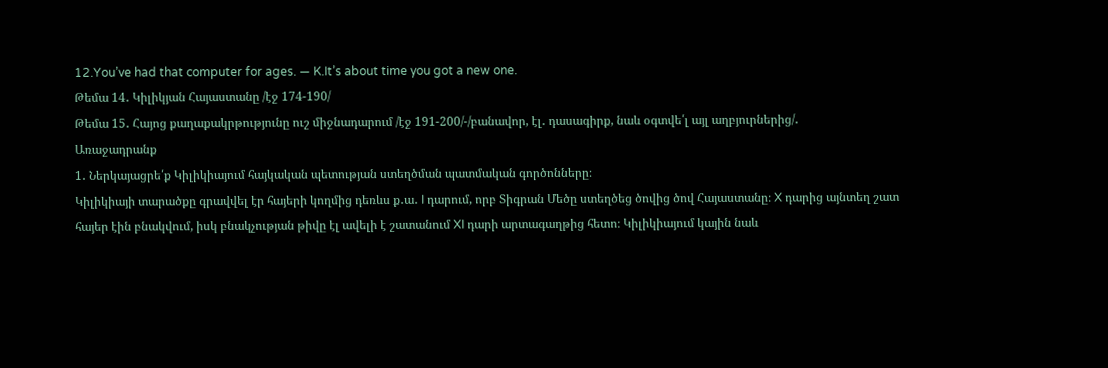12.You’ve had that computer for ages. — K.It’s about time you got a new one.
Թեմա 14․ Կիլիկյան Հայաստանը /էջ 174-190/
Թեմա 15․ Հայոց քաղաքակրթությունը ուշ միջնադարում /էջ 191-200/-/բանավոր, էլ․ դասագիրք, նաև օգտվե՛լ այլ աղբյուրներից/․
Առաջադրանք
1․ Ներկայացրե՛ք Կիլիկիայում հայկական պետության ստեղծման պատմական գործոնները։
Կիլիկիայի տարածքը գրավվել էր հայերի կողմից դեռևս ք․ա․ I դարում, որբ Տիգրան Մեծը ստեղծեց ծովից ծով Հայաստանը։ X դարից այնտեղ շատ հայեր էին բնակվում, իսկ բնակչության թիվը էլ ավելի է շատանում XI դարի արտագաղթից հետո։ Կիլիկիայում կային նաև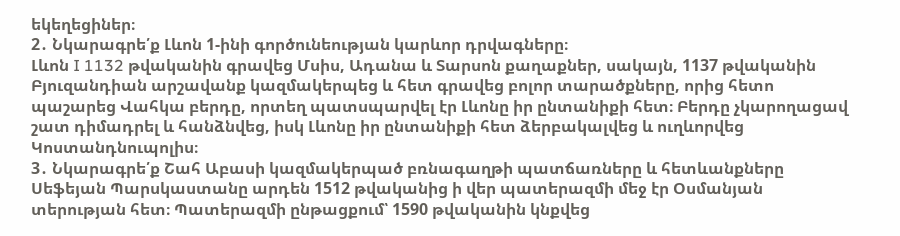եկեղեցիներ։
2․ Նկարագրե՛ք Լևոն 1-ինի գործունեության կարևոր դրվագները։
Լևոն I 1132 թվականին գրավեց Մսիս, Ադանա և Տարսոն քաղաքներ, սակայն, 1137 թվականին Բյուզանդիան արշավանք կազմակերպեց և հետ գրավեց բոլոր տարածքները, որից հետո պաշարեց Վահկա բերդը, որտեղ պատսպարվել էր Լևոնը իր ընտանիքի հետ։ Բերդը չկարողացավ շատ դիմադրել և հանձնվեց, իսկ Լևոնը իր ընտանիքի հետ ձերբակալվեց և ուղևորվեց Կոստանդնուպոլիս։
3․ Նկարագրե՛ք Շահ Աբասի կազմակերպած բռնագաղթի պատճառները և հետևանքները
Սեֆեյան Պարսկաստանը արդեն 1512 թվականից ի վեր պատերազմի մեջ էր Օսմանյան տերության հետ։ Պատերազմի ընթացքում՝ 1590 թվականին կնքվեց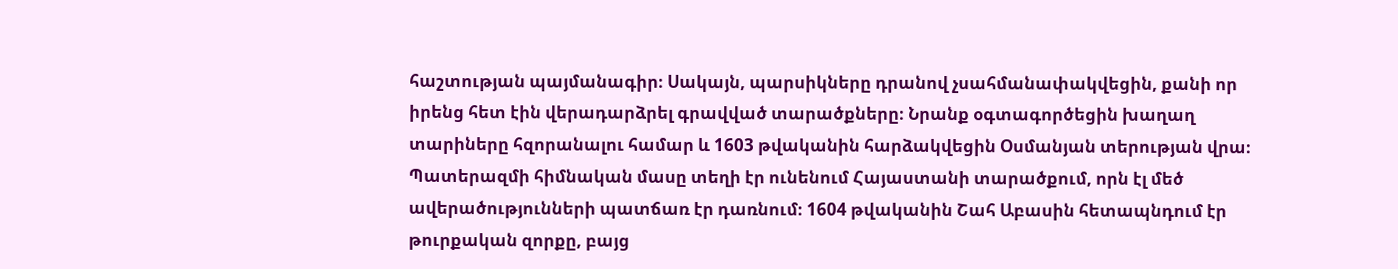հաշտության պայմանագիր։ Սակայն, պարսիկները դրանով չսահմանափակվեցին, քանի որ իրենց հետ էին վերադարձրել գրավված տարածքները։ Նրանք օգտագործեցին խաղաղ տարիները հզորանալու համար և 1603 թվականին հարձակվեցին Օսմանյան տերության վրա։ Պատերազմի հիմնական մասը տեղի էր ունենում Հայաստանի տարածքում, որն էլ մեծ ավերածությունների պատճառ էր դառնում։ 1604 թվականին Շահ Աբասին հետապնդում էր թուրքական զորքը, բայց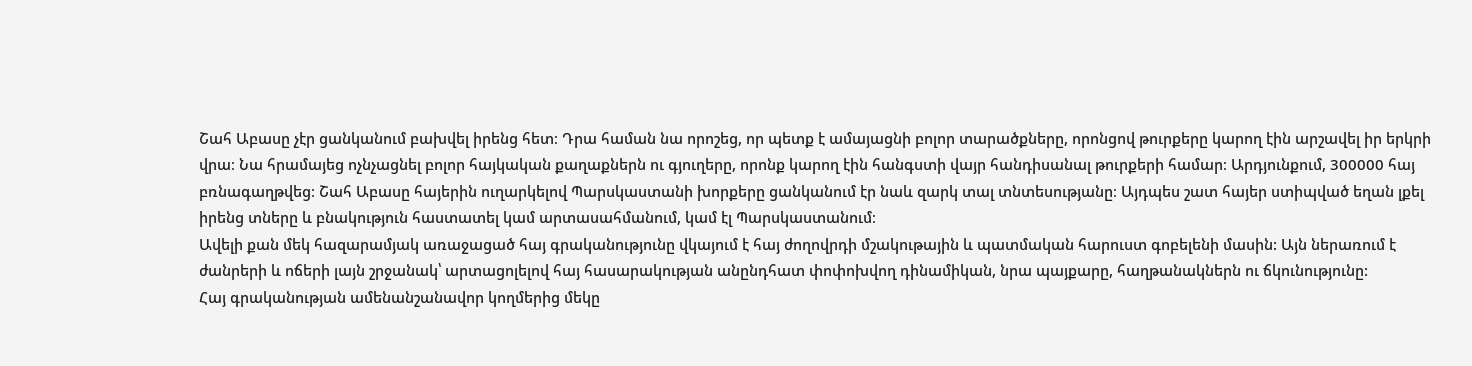Շահ Աբասը չէր ցանկանում բախվել իրենց հետ։ Դրա համան նա որոշեց, որ պետք է ամայացնի բոլոր տարածքները, որոնցով թուրքերը կարող էին արշավել իր երկրի վրա։ Նա հրամայեց ոչնչացնել բոլոր հայկական քաղաքներն ու գյուղերը, որոնք կարող էին հանգստի վայր հանդիսանալ թուրքերի համար։ Արդյունքում, 300000 հայ բռնագաղթվեց։ Շահ Աբասը հայերին ուղարկելով Պարսկաստանի խորքերը ցանկանում էր նաև զարկ տալ տնտեսությանը։ Այդպես շատ հայեր ստիպված եղան լքել իրենց տները և բնակություն հաստատել կամ արտասահմանում, կամ էլ Պարսկաստանում։
Ավելի քան մեկ հազարամյակ առաջացած հայ գրականությունը վկայում է հայ ժողովրդի մշակութային և պատմական հարուստ գոբելենի մասին: Այն ներառում է ժանրերի և ոճերի լայն շրջանակ՝ արտացոլելով հայ հասարակության անընդհատ փոփոխվող դինամիկան, նրա պայքարը, հաղթանակներն ու ճկունությունը:
Հայ գրականության ամենանշանավոր կողմերից մեկը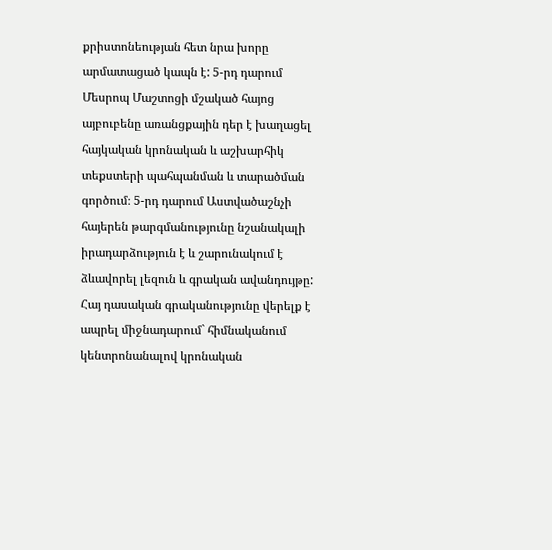քրիստոնեության հետ նրա խորը արմատացած կապն է: 5-րդ դարում Մեսրոպ Մաշտոցի մշակած հայոց այբուբենը առանցքային դեր է խաղացել հայկական կրոնական և աշխարհիկ տեքստերի պահպանման և տարածման գործում։ 5-րդ դարում Աստվածաշնչի հայերեն թարգմանությունը նշանակալի իրադարձություն է և շարունակում է ձևավորել լեզուն և գրական ավանդույթը:
Հայ դասական գրականությունը վերելք է ապրել միջնադարում` հիմնականում կենտրոնանալով կրոնական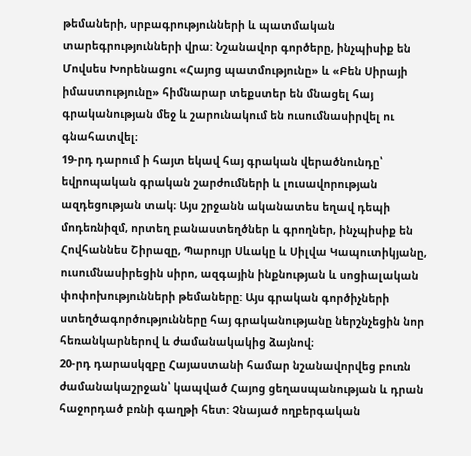թեմաների, սրբագրությունների և պատմական տարեգրությունների վրա: Նշանավոր գործերը, ինչպիսիք են Մովսես Խորենացու «Հայոց պատմությունը» և «Բեն Սիրայի իմաստությունը» հիմնարար տեքստեր են մնացել հայ գրականության մեջ և շարունակում են ուսումնասիրվել ու գնահատվել։
19-րդ դարում ի հայտ եկավ հայ գրական վերածնունդը՝ եվրոպական գրական շարժումների և լուսավորության ազդեցության տակ։ Այս շրջանն ականատես եղավ դեպի մոդեռնիզմ, որտեղ բանաստեղծներ և գրողներ, ինչպիսիք են Հովհաննես Շիրազը, Պարույր Սևակը և Սիլվա Կապուտիկյանը, ուսումնասիրեցին սիրո, ազգային ինքնության և սոցիալական փոփոխությունների թեմաները: Այս գրական գործիչների ստեղծագործությունները հայ գրականությանը ներշնչեցին նոր հեռանկարներով և ժամանակակից ձայնով։
20-րդ դարասկզբը Հայաստանի համար նշանավորվեց բուռն ժամանակաշրջան՝ կապված Հայոց ցեղասպանության և դրան հաջորդած բռնի գաղթի հետ: Չնայած ողբերգական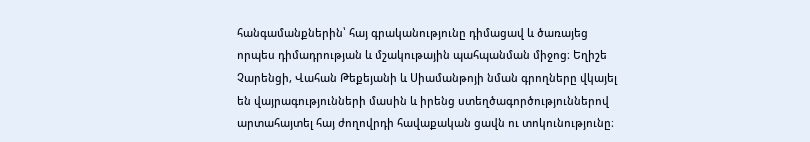հանգամանքներին՝ հայ գրականությունը դիմացավ և ծառայեց որպես դիմադրության և մշակութային պահպանման միջոց։ Եղիշե Չարենցի, Վահան Թեքեյանի և Սիամանթոյի նման գրողները վկայել են վայրագությունների մասին և իրենց ստեղծագործություններով արտահայտել հայ ժողովրդի հավաքական ցավն ու տոկունությունը։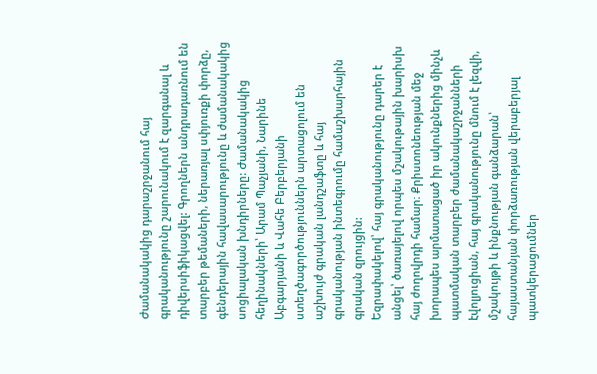Ժամանակակից դարաշրջանում հայ գրականությունը շարունակում է զարգանալ և դիվերսիֆիկացվել: Գրողներն անդրադառնում են տարբեր թեմաների, ներառյալ սփյուռքի փորձը, գենդերային հավասարությունը և ժամանակակից սոցիալական խնդիրները: Ժամանակակից հեղինակների՝ Արամ Պաչյանի, Նարինե Աբգարյանի և Վահե Բերբերյանի ստեղծագործություններն արտացոլում են աշխույժ գրական լանդշաֆտը և հայ գրականության ինտեգրումը համաշխարհային գրական զրույցին:
Եզրափակելով՝ հայ գրականությունը դարեր է անցել՝ ծառայելով որպես մշակութային խարիսխ հայ ժողովրդի համար։ Քրիստոնեության մեջ խորապես արմատացած իր ակունքներից մինչև պատմական տարբեր ժամանակաշրջանների էվոլյուցիան, հայ գրականությունը մնում է լեզվի, մշակույթի և ինքնության գանձարան՝ հայաստանյան փորձառության վերաբերյալ պատկերացումներ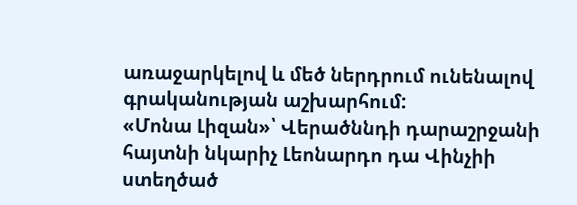առաջարկելով և մեծ ներդրում ունենալով գրականության աշխարհում:
«Մոնա Լիզան»՝ Վերածննդի դարաշրջանի հայտնի նկարիչ Լեոնարդո դա Վինչիի ստեղծած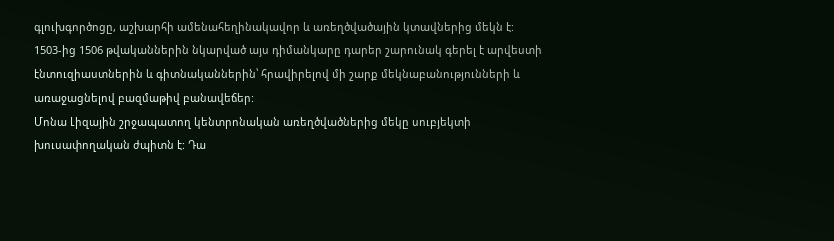գլուխգործոցը, աշխարհի ամենահեղինակավոր և առեղծվածային կտավներից մեկն է: 1503-ից 1506 թվականներին նկարված այս դիմանկարը դարեր շարունակ գերել է արվեստի էնտուզիաստներին և գիտնականներին՝ հրավիրելով մի շարք մեկնաբանությունների և առաջացնելով բազմաթիվ բանավեճեր:
Մոնա Լիզային շրջապատող կենտրոնական առեղծվածներից մեկը սուբյեկտի խուսափողական ժպիտն է: Դա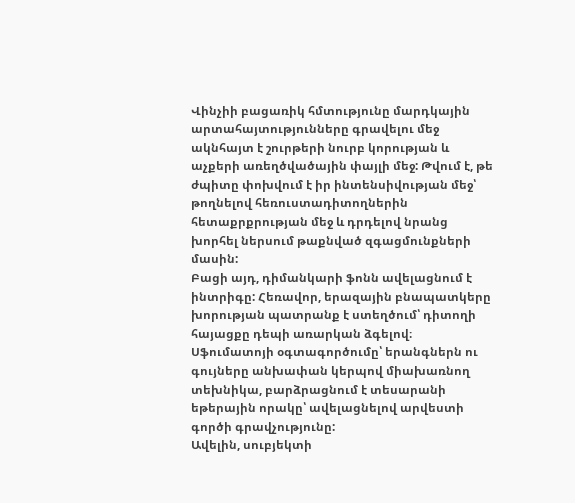Վինչիի բացառիկ հմտությունը մարդկային արտահայտությունները գրավելու մեջ ակնհայտ է շուրթերի նուրբ կորության և աչքերի առեղծվածային փայլի մեջ: Թվում է, թե ժպիտը փոխվում է իր ինտենսիվության մեջ՝ թողնելով հեռուստադիտողներին հետաքրքրության մեջ և դրդելով նրանց խորհել ներսում թաքնված զգացմունքների մասին:
Բացի այդ, դիմանկարի ֆոնն ավելացնում է ինտրիգը: Հեռավոր, երազային բնապատկերը խորության պատրանք է ստեղծում՝ դիտողի հայացքը դեպի առարկան ձգելով։ Սֆումատոյի օգտագործումը՝ երանգներն ու գույները անխափան կերպով միախառնող տեխնիկա, բարձրացնում է տեսարանի եթերային որակը՝ ավելացնելով արվեստի գործի գրավչությունը:
Ավելին, սուբյեկտի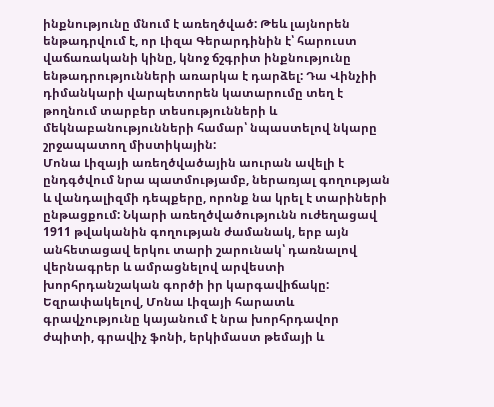ինքնությունը մնում է առեղծված: Թեև լայնորեն ենթադրվում է, որ Լիզա Գերարդինին է՝ հարուստ վաճառականի կինը, կնոջ ճշգրիտ ինքնությունը ենթադրությունների առարկա է դարձել: Դա Վինչիի դիմանկարի վարպետորեն կատարումը տեղ է թողնում տարբեր տեսությունների և մեկնաբանությունների համար՝ նպաստելով նկարը շրջապատող միստիկային:
Մոնա Լիզայի առեղծվածային աուրան ավելի է ընդգծվում նրա պատմությամբ, ներառյալ գողության և վանդալիզմի դեպքերը, որոնք նա կրել է տարիների ընթացքում: Նկարի առեղծվածությունն ուժեղացավ 1911 թվականին գողության ժամանակ, երբ այն անհետացավ երկու տարի շարունակ՝ դառնալով վերնագրեր և ամրացնելով արվեստի խորհրդանշական գործի իր կարգավիճակը:
Եզրափակելով, Մոնա Լիզայի հարատև գրավչությունը կայանում է նրա խորհրդավոր ժպիտի, գրավիչ ֆոնի, երկիմաստ թեմայի և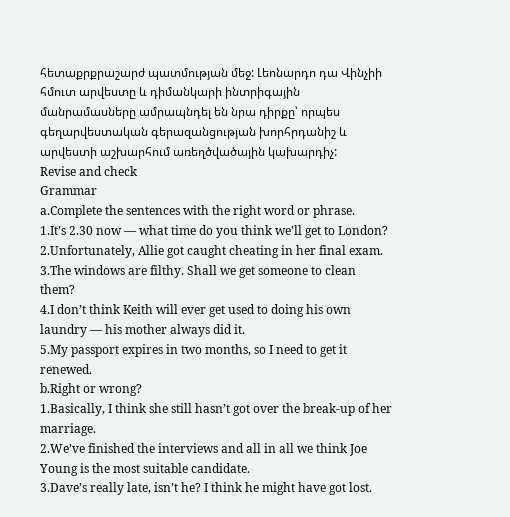հետաքրքրաշարժ պատմության մեջ: Լեոնարդո դա Վինչիի հմուտ արվեստը և դիմանկարի ինտրիգային մանրամասները ամրապնդել են նրա դիրքը՝ որպես գեղարվեստական գերազանցության խորհրդանիշ և արվեստի աշխարհում առեղծվածային կախարդիչ:
Revise and check
Grammar
a.Complete the sentences with the right word or phrase.
1.It’s 2.30 now — what time do you think we’ll get to London?
2.Unfortunately, Allie got caught cheating in her final exam.
3.The windows are filthy. Shall we get someone to clean them?
4.I don’t think Keith will ever get used to doing his own laundry — his mother always did it.
5.My passport expires in two months, so I need to get it renewed.
b.Right or wrong?
1.Basically, I think she still hasn’t got over the break-up of her marriage.
2.We’ve finished the interviews and all in all we think Joe Young is the most suitable candidate.
3.Dave’s really late, isn’t he? I think he might have got lost.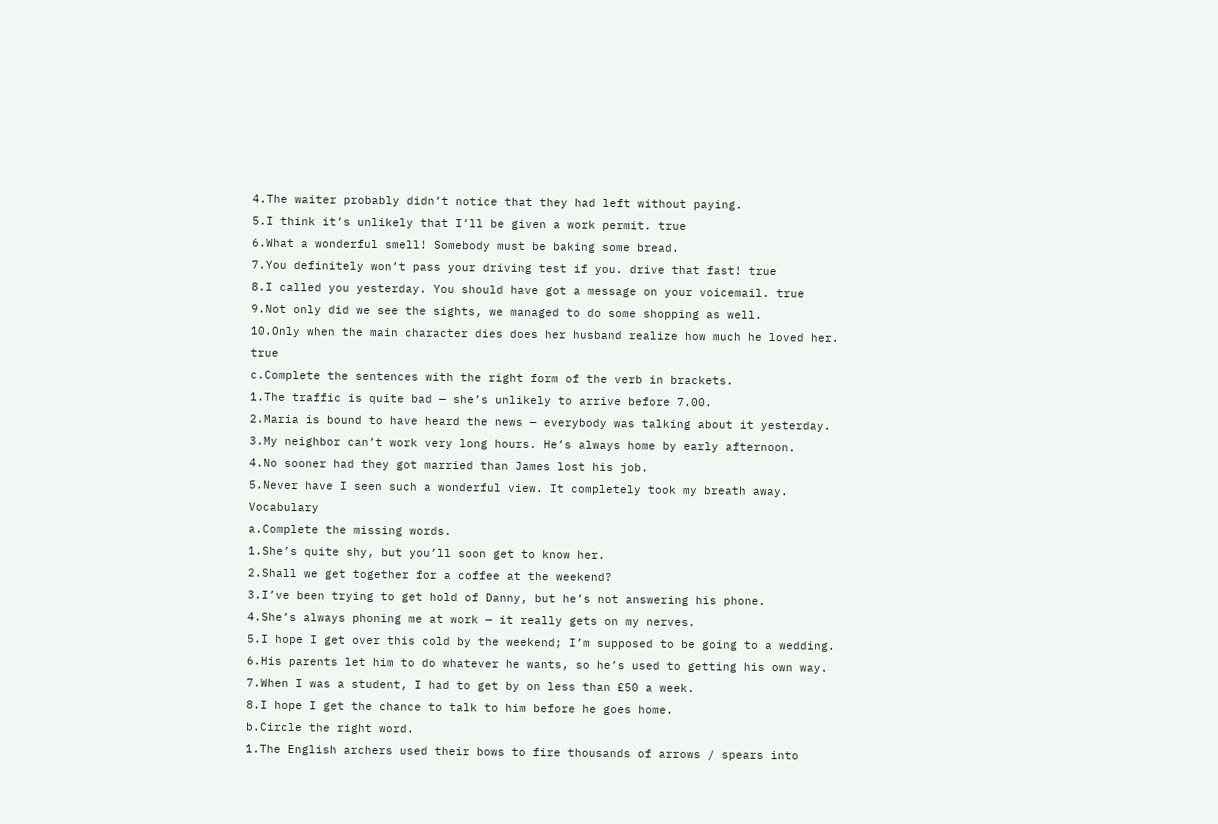4.The waiter probably didn’t notice that they had left without paying.
5.I think it’s unlikely that I’ll be given a work permit. true
6.What a wonderful smell! Somebody must be baking some bread.
7.You definitely won’t pass your driving test if you. drive that fast! true
8.I called you yesterday. You should have got a message on your voicemail. true
9.Not only did we see the sights, we managed to do some shopping as well.
10.Only when the main character dies does her husband realize how much he loved her. true
c.Complete the sentences with the right form of the verb in brackets.
1.The traffic is quite bad — she’s unlikely to arrive before 7.00.
2.Maria is bound to have heard the news — everybody was talking about it yesterday.
3.My neighbor can’t work very long hours. He’s always home by early afternoon.
4.No sooner had they got married than James lost his job.
5.Never have I seen such a wonderful view. It completely took my breath away.
Vocabulary
a.Complete the missing words.
1.She’s quite shy, but you’ll soon get to know her.
2.Shall we get together for a coffee at the weekend?
3.I’ve been trying to get hold of Danny, but he’s not answering his phone.
4.She’s always phoning me at work — it really gets on my nerves.
5.I hope I get over this cold by the weekend; I’m supposed to be going to a wedding.
6.His parents let him to do whatever he wants, so he’s used to getting his own way.
7.When I was a student, I had to get by on less than £50 a week.
8.I hope I get the chance to talk to him before he goes home.
b.Circle the right word.
1.The English archers used their bows to fire thousands of arrows / spears into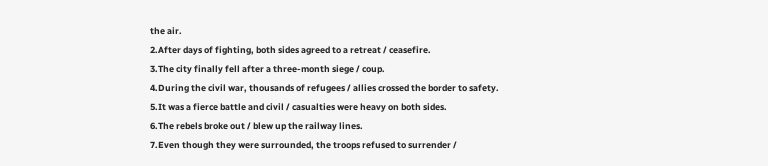the air.
2.After days of fighting, both sides agreed to a retreat / ceasefire.
3.The city finally fell after a three-month siege / coup.
4.During the civil war, thousands of refugees / allies crossed the border to safety.
5.It was a fierce battle and civil / casualties were heavy on both sides.
6.The rebels broke out / blew up the railway lines.
7.Even though they were surrounded, the troops refused to surrender /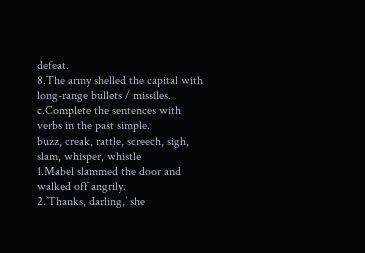defeat.
8.The army shelled the capital with long-range bullets / missiles.
c.Complete the sentences with verbs in the past simple.
buzz, creak, rattle, screech, sigh, slam, whisper, whistle
1.Mabel slammed the door and walked off angrily.
2.’Thanks, darling,’ she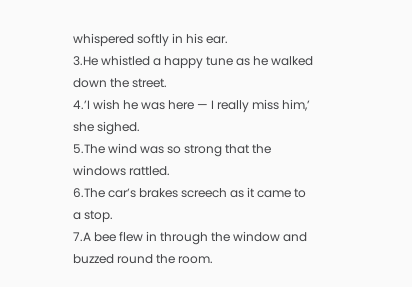whispered softly in his ear.
3.He whistled a happy tune as he walked down the street.
4.’I wish he was here — I really miss him,’ she sighed.
5.The wind was so strong that the windows rattled.
6.The car’s brakes screech as it came to a stop.
7.A bee flew in through the window and buzzed round the room.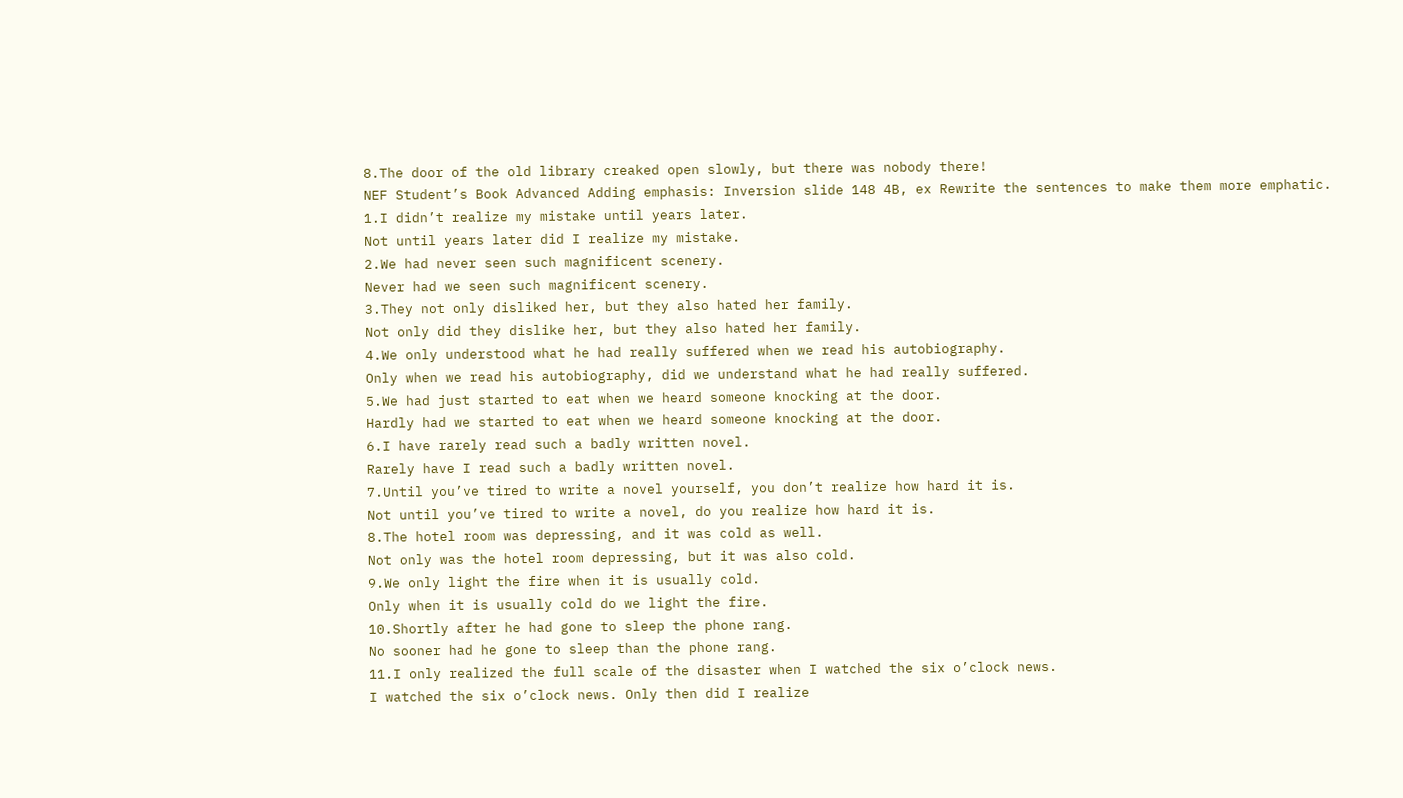8.The door of the old library creaked open slowly, but there was nobody there!
NEF Student’s Book Advanced Adding emphasis: Inversion slide 148 4B, ex Rewrite the sentences to make them more emphatic.
1.I didn’t realize my mistake until years later.
Not until years later did I realize my mistake.
2.We had never seen such magnificent scenery.
Never had we seen such magnificent scenery.
3.They not only disliked her, but they also hated her family.
Not only did they dislike her, but they also hated her family.
4.We only understood what he had really suffered when we read his autobiography.
Only when we read his autobiography, did we understand what he had really suffered.
5.We had just started to eat when we heard someone knocking at the door.
Hardly had we started to eat when we heard someone knocking at the door.
6.I have rarely read such a badly written novel.
Rarely have I read such a badly written novel.
7.Until you’ve tired to write a novel yourself, you don’t realize how hard it is.
Not until you’ve tired to write a novel, do you realize how hard it is.
8.The hotel room was depressing, and it was cold as well.
Not only was the hotel room depressing, but it was also cold.
9.We only light the fire when it is usually cold.
Only when it is usually cold do we light the fire.
10.Shortly after he had gone to sleep the phone rang.
No sooner had he gone to sleep than the phone rang.
11.I only realized the full scale of the disaster when I watched the six o’clock news.
I watched the six o’clock news. Only then did I realize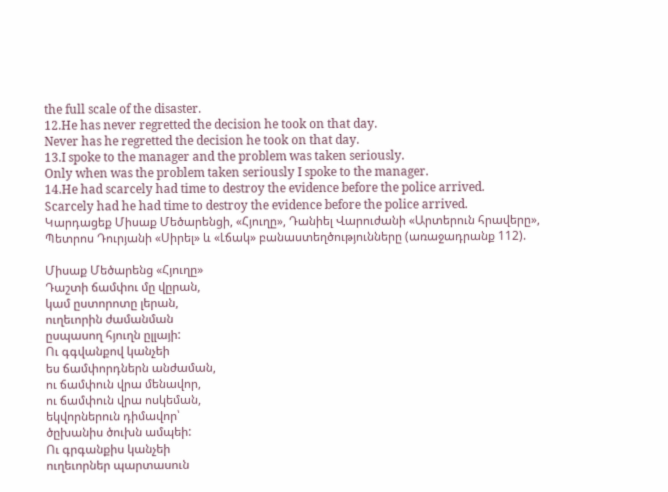the full scale of the disaster.
12.He has never regretted the decision he took on that day.
Never has he regretted the decision he took on that day.
13.I spoke to the manager and the problem was taken seriously.
Only when was the problem taken seriously I spoke to the manager.
14.He had scarcely had time to destroy the evidence before the police arrived.
Scarcely had he had time to destroy the evidence before the police arrived.
Կարդացեք Միսաք Մեծարենցի, «Հյուղը», Դանիել Վարուժանի «Արտերուն հրավերը», Պետրոս Դուրյանի «Սիրել» և «Լճակ» բանաստեղծությունները (առաջադրանք 112).

Միսաք Մեծարենց «Հյուղը»
Դաշտի ճամփու մը վըրան,
կամ ըստորոտը լերան,
ուղեւորին ժամանման
ըսպասող հյուղն ըլլայի:
Ու գգվանքով կանչեի
ես ճամփորդներն անժաման,
ու ճամփուն վրա մենավոր,
ու ճամփուն վրա ոսկեման,
եկվորներուն դիմավոր՝
ծըխանիս ծուխն ամպեի:
Ու գրգանքիս կանչեի
ուղեւորներ պարտասուն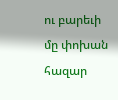ու բարեւի մը փոխան
հազար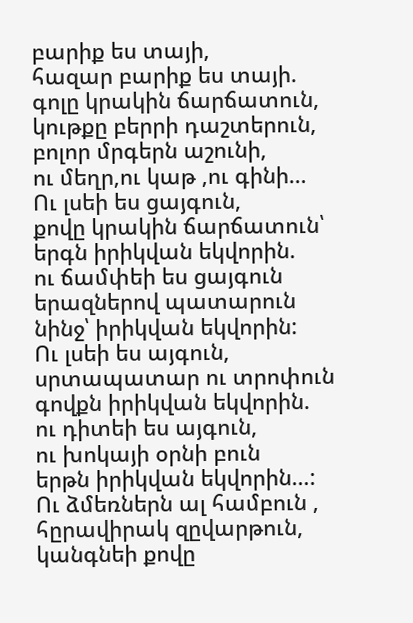բարիք ես տայի,
հազար բարիք ես տայի.
գոլը կրակին ճարճատուն,
կութքը բերրի դաշտերուն,
բոլոր մրգերն աշունի,
ու մեղր,ու կաթ ,ու գինի…
Ու լսեի ես ցայգուն,
քովը կրակին ճարճատուն՝
երգն իրիկվան եկվորին.
ու ճամփեի ես ցայգուն
երազներով պատարուն
նինջ՝ իրիկվան եկվորին:
Ու լսեի ես այգուն,
սրտապատար ու տրոփուն
գովքն իրիկվան եկվորին.
ու դիտեի ես այգուն,
ու խոկայի օրնի բուն
երթն իրիկվան եկվորին…:
Ու ձմեռներն ալ համբուն ,
հըրավիրակ զըվարթուն,
կանգնեի քովը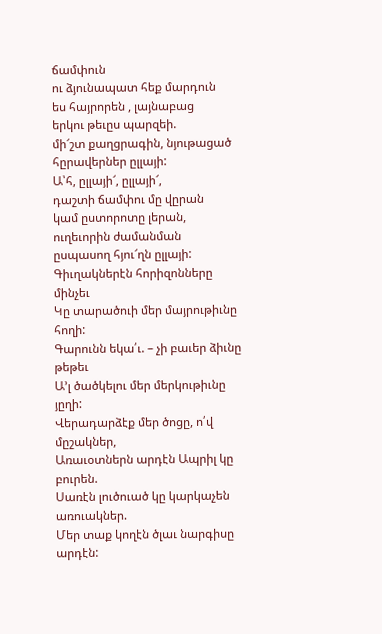ճամփուն
ու ձյունապատ հեք մարդուն
ես հայրորեն , լայնաբաց
երկու թեւըս պարզեի.
մի՜շտ քաղցրագին, նյութացած
հըրավերներ ըլլայի:
Ա՝հ, ըլլայի՜, ըլլայի՜,
դաշտի ճամփու մը վըրան
կամ ըստորոտը լերան,
ուղեւորին ժամանման
ըսպասող հյու՜ղն ըլլայի:
Գիւղակներէն հորիզոնները մինչեւ
Կը տարածուի մեր մայրութիւնը հողի:
Գարունն եկա՛ւ. – չի բաւեր ձիւնը թեթեւ
Ա’լ ծածկելու մեր մերկութիւնը յըղի:
Վերադարձէք մեր ծոցը, ո՛վ մըշակներ,
Առաւօտներն արդէն Ապրիլ կը բուրեն.
Սառէն լուծուած կը կարկաչեն առուակներ.
Մեր տաք կողէն ծլաւ նարգիսը արդէն: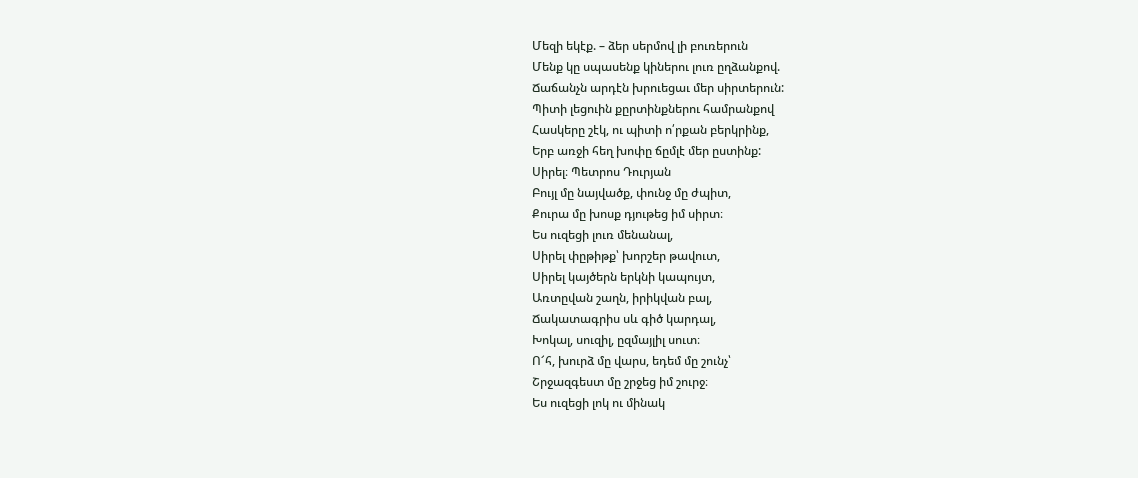Մեզի եկէք. – ձեր սերմով լի բուռերուն
Մենք կը սպասենք կիներու լուռ ըղձանքով.
Ճաճանչն արդէն խրուեցաւ մեր սիրտերուն:
Պիտի լեցուին քըրտինքներու համրանքով
Հասկերը շէկ, ու պիտի ո՛րքան բերկրինք,
Երբ առջի հեղ խոփը ճըմլէ մեր ըստինք:
Սիրել։ Պետրոս Դուրյան
Բույլ մը նայվածք, փունջ մը ժպիտ,
Քուրա մը խոսք դյութեց իմ սիրտ։
Ես ուզեցի լուռ մենանալ,
Սիրել փըթիթք՝ խորշեր թավուտ,
Սիրել կայծերն երկնի կապույտ,
Առտըվան շաղն, իրիկվան բալ,
Ճակատագրիս սև գիծ կարդալ,
Խոկալ, սուզիլ, ըզմայլիլ սուտ։
Ո՜հ, խուրձ մը վարս, եդեմ մը շունչ՝
Շրջազգեստ մը շրջեց իմ շուրջ։
Ես ուզեցի լոկ ու մինակ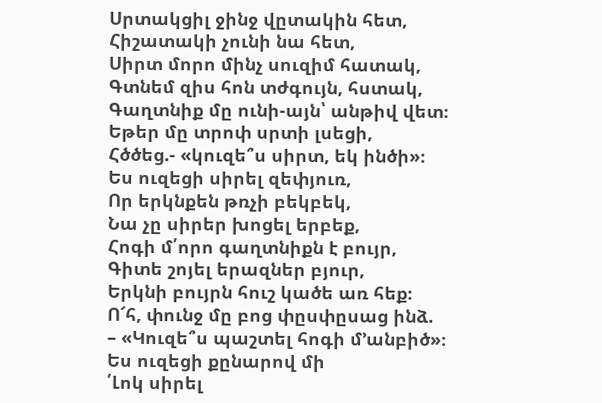Սրտակցիլ ջինջ վըտակին հետ,
Հիշատակի չունի նա հետ,
Սիրտ մորո մինչ սուզիմ հատակ,
Գտնեմ զիս հոն տժգույն, հստակ,
Գաղտնիք մը ունի-այն՝ անթիվ վետ։
Եթեր մը տրոփ սրտի լսեցի,
Հծծեց.- «կուզե՞ս սիրտ, եկ ինծի»։
Ես ուզեցի սիրել զեփյուռ,
Որ երկնքեն թռչի բեկբեկ,
Նա չը սիրեր խոցել երբեք,
Հոգի մ՛որո գաղտնիքն է բույր,
Գիտե շոյել երազներ բյուր,
Երկնի բույրն հուշ կածե առ հեք։
Ո՜հ, փունջ մը բոց փըսփըսաց ինձ.
– «Կուզե՞ս պաշտել հոգի մ՚անբիծ»։
Ես ուզեցի քընարով մի
՛Լոկ սիրել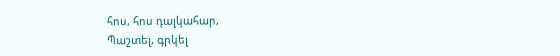հոս, հոս դալկահար,
Պաշտել, գրկել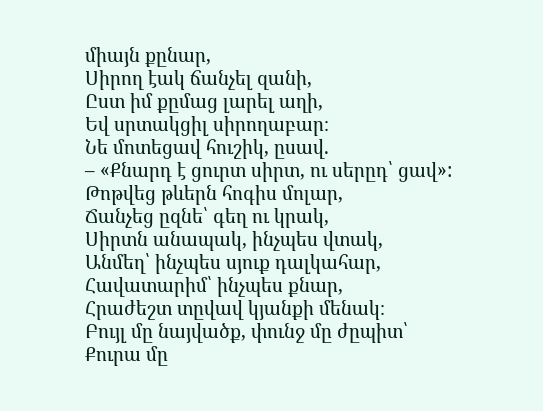միայն քընար,
Սիրող էակ ճանչել զանի,
Ըստ իմ քըմաց լարել աղի,
Եվ սրտակցիլ սիրողաբար։
Նե մոտեցավ հուշիկ, ըսավ.
– «Քնարդ է ցուրտ սիրտ, ու սերըդ՝ ցավ»:
Թոթվեց թևերն հոգիս մոլար,
Ճանչեց ըզնե՝ գեղ ու կրակ,
Սիրտն անապակ, ինչպես վտակ,
Անմեղ՝ ինչպես սյուք դալկահար,
Հավատարիմ՝ ինչպես քնար,
Հրաժեշտ տըվավ կյանքի մենակ։
Բույլ մը նայվածք, փունջ մը ժըպիտ՝
Քուրա մը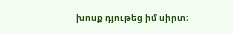խոսք դյութեց իմ սիրտ։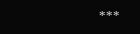***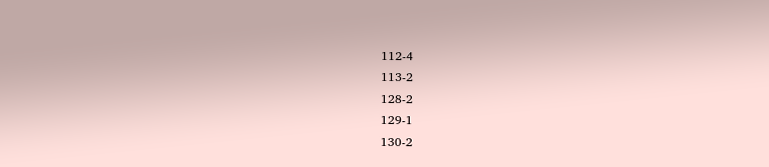112-4
113-2
128-2
129-1
130-2